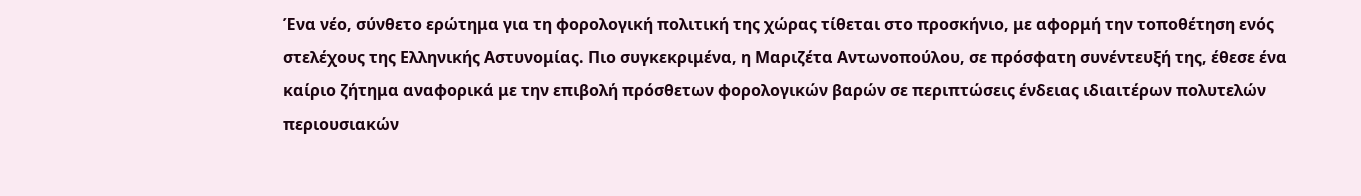Ένα νέο, σύνθετο ερώτημα για τη φορολογική πολιτική της χώρας τίθεται στο προσκήνιο, με αφορμή την τοποθέτηση ενός στελέχους της Ελληνικής Αστυνομίας. Πιο συγκεκριμένα, η Μαριζέτα Αντωνοπούλου, σε πρόσφατη συνέντευξή της, έθεσε ένα καίριο ζήτημα αναφορικά με την επιβολή πρόσθετων φορολογικών βαρών σε περιπτώσεις ένδειας ιδιαιτέρων πολυτελών περιουσιακών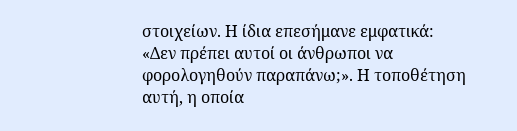στοιχείων. Η ίδια επεσήμανε εμφατικά: «Δεν πρέπει αυτοί οι άνθρωποι να φορολογηθούν παραπάνω;». Η τοποθέτηση αυτή, η οποία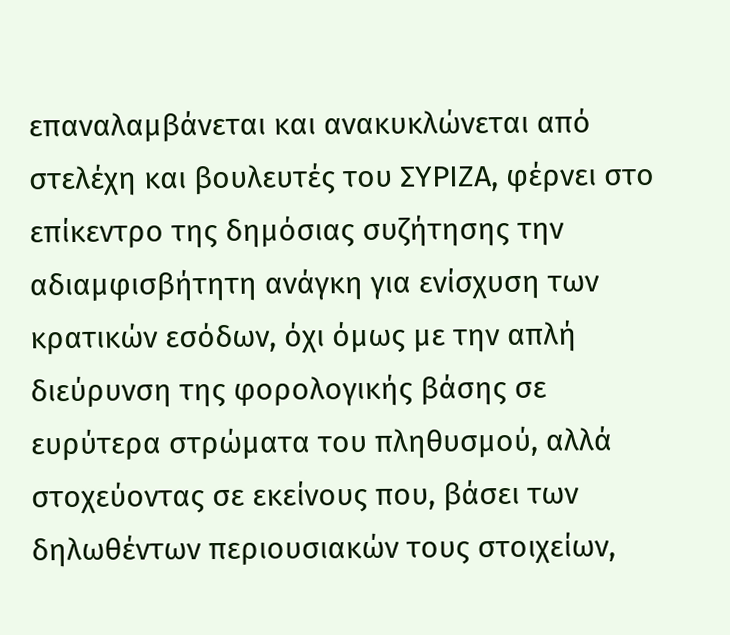επαναλαμβάνεται και ανακυκλώνεται από στελέχη και βουλευτές του ΣΥΡΙΖΑ, φέρνει στο επίκεντρο της δημόσιας συζήτησης την αδιαμφισβήτητη ανάγκη για ενίσχυση των κρατικών εσόδων, όχι όμως με την απλή διεύρυνση της φορολογικής βάσης σε ευρύτερα στρώματα του πληθυσμού, αλλά στοχεύοντας σε εκείνους που, βάσει των δηλωθέντων περιουσιακών τους στοιχείων,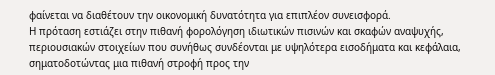φαίνεται να διαθέτουν την οικονομική δυνατότητα για επιπλέον συνεισφορά.
Η πρόταση εστιάζει στην πιθανή φορολόγηση ιδιωτικών πισινών και σκαφών αναψυχής, περιουσιακών στοιχείων που συνήθως συνδέονται με υψηλότερα εισοδήματα και κεφάλαια, σηματοδοτώντας μια πιθανή στροφή προς την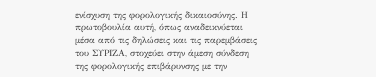ενίσχυση της φορολογικής δικαιοσύνης. Η πρωτοβουλία αυτή, όπως αναδεικνύεται μέσα από τις δηλώσεις και τις παρεμβάσεις του ΣΥΡΙΖΑ, στοχεύει στην άμεση σύνδεση της φορολογικής επιβάρυνσης με την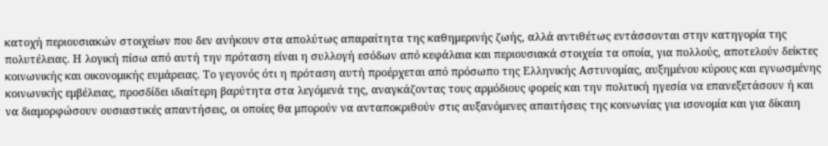κατοχή περιουσιακών στοιχείων που δεν ανήκουν στα απολύτως απαραίτητα της καθημερινής ζωής, αλλά αντιθέτως εντάσσονται στην κατηγορία της πολυτέλειας. Η λογική πίσω από αυτή την πρόταση είναι η συλλογή εσόδων από κεφάλαια και περιουσιακά στοιχεία τα οποία, για πολλούς, αποτελούν δείκτες κοινωνικής και οικονομικής ευμάρειας. Το γεγονός ότι η πρόταση αυτή προέρχεται από πρόσωπο της Ελληνικής Αστυνομίας, αυξημένου κύρους και εγνωσμένης κοινωνικής εμβέλειας, προσδίδει ιδιαίτερη βαρύτητα στα λεγόμενά της, αναγκάζοντας τους αρμόδιους φορείς και την πολιτική ηγεσία να επανεξετάσουν ή και να διαμορφώσουν ουσιαστικές απαντήσεις, οι οποίες θα μπορούν να ανταποκριθούν στις αυξανόμενες απαιτήσεις της κοινωνίας για ισονομία και για δίκαιη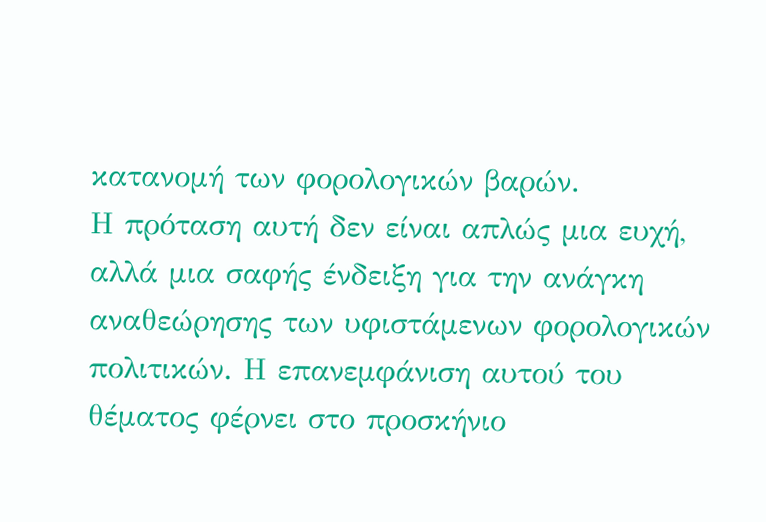κατανομή των φορολογικών βαρών.
Η πρόταση αυτή δεν είναι απλώς μια ευχή, αλλά μια σαφής ένδειξη για την ανάγκη αναθεώρησης των υφιστάμενων φορολογικών πολιτικών. Η επανεμφάνιση αυτού του θέματος φέρνει στο προσκήνιο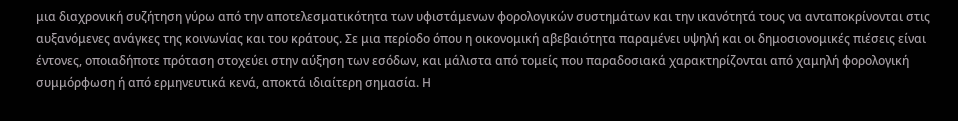μια διαχρονική συζήτηση γύρω από την αποτελεσματικότητα των υφιστάμενων φορολογικών συστημάτων και την ικανότητά τους να ανταποκρίνονται στις αυξανόμενες ανάγκες της κοινωνίας και του κράτους. Σε μια περίοδο όπου η οικονομική αβεβαιότητα παραμένει υψηλή και οι δημοσιονομικές πιέσεις είναι έντονες, οποιαδήποτε πρόταση στοχεύει στην αύξηση των εσόδων, και μάλιστα από τομείς που παραδοσιακά χαρακτηρίζονται από χαμηλή φορολογική συμμόρφωση ή από ερμηνευτικά κενά, αποκτά ιδιαίτερη σημασία. Η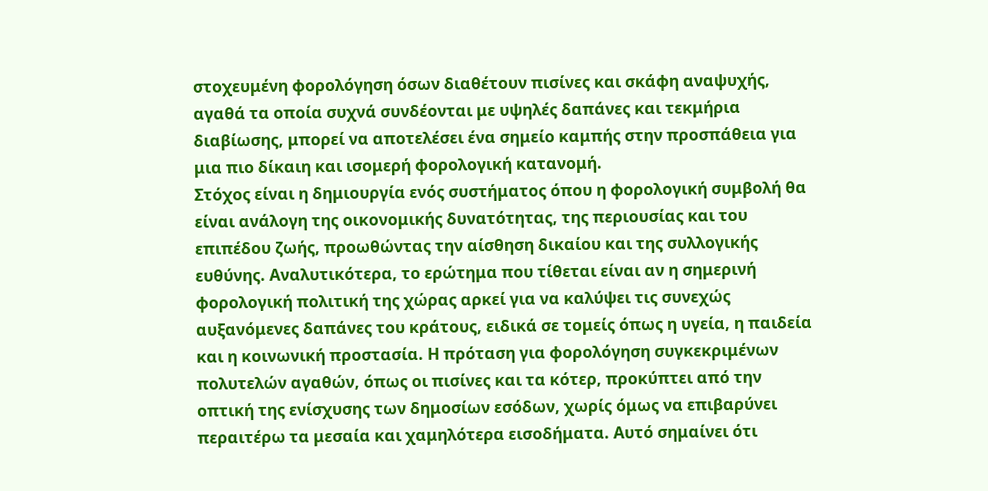στοχευμένη φορολόγηση όσων διαθέτουν πισίνες και σκάφη αναψυχής, αγαθά τα οποία συχνά συνδέονται με υψηλές δαπάνες και τεκμήρια διαβίωσης, μπορεί να αποτελέσει ένα σημείο καμπής στην προσπάθεια για μια πιο δίκαιη και ισομερή φορολογική κατανομή.
Στόχος είναι η δημιουργία ενός συστήματος όπου η φορολογική συμβολή θα είναι ανάλογη της οικονομικής δυνατότητας, της περιουσίας και του επιπέδου ζωής, προωθώντας την αίσθηση δικαίου και της συλλογικής ευθύνης. Αναλυτικότερα, το ερώτημα που τίθεται είναι αν η σημερινή φορολογική πολιτική της χώρας αρκεί για να καλύψει τις συνεχώς αυξανόμενες δαπάνες του κράτους, ειδικά σε τομείς όπως η υγεία, η παιδεία και η κοινωνική προστασία. Η πρόταση για φορολόγηση συγκεκριμένων πολυτελών αγαθών, όπως οι πισίνες και τα κότερ, προκύπτει από την οπτική της ενίσχυσης των δημοσίων εσόδων, χωρίς όμως να επιβαρύνει περαιτέρω τα μεσαία και χαμηλότερα εισοδήματα. Αυτό σημαίνει ότι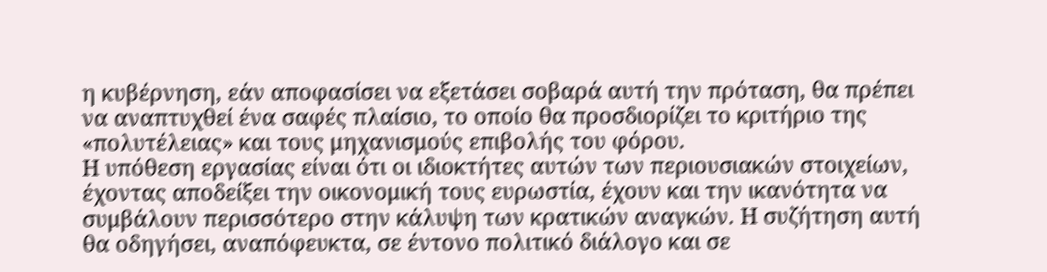η κυβέρνηση, εάν αποφασίσει να εξετάσει σοβαρά αυτή την πρόταση, θα πρέπει να αναπτυχθεί ένα σαφές πλαίσιο, το οποίο θα προσδιορίζει το κριτήριο της «πολυτέλειας» και τους μηχανισμούς επιβολής του φόρου.
Η υπόθεση εργασίας είναι ότι οι ιδιοκτήτες αυτών των περιουσιακών στοιχείων, έχοντας αποδείξει την οικονομική τους ευρωστία, έχουν και την ικανότητα να συμβάλουν περισσότερο στην κάλυψη των κρατικών αναγκών. Η συζήτηση αυτή θα οδηγήσει, αναπόφευκτα, σε έντονο πολιτικό διάλογο και σε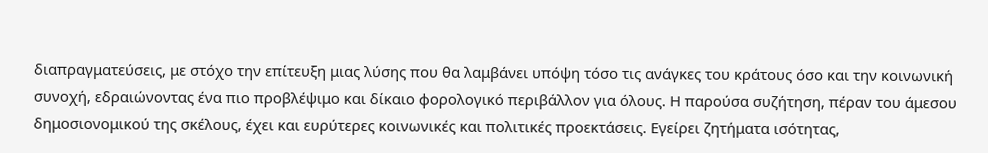διαπραγματεύσεις, με στόχο την επίτευξη μιας λύσης που θα λαμβάνει υπόψη τόσο τις ανάγκες του κράτους όσο και την κοινωνική συνοχή, εδραιώνοντας ένα πιο προβλέψιμο και δίκαιο φορολογικό περιβάλλον για όλους. Η παρούσα συζήτηση, πέραν του άμεσου δημοσιονομικού της σκέλους, έχει και ευρύτερες κοινωνικές και πολιτικές προεκτάσεις. Εγείρει ζητήματα ισότητας,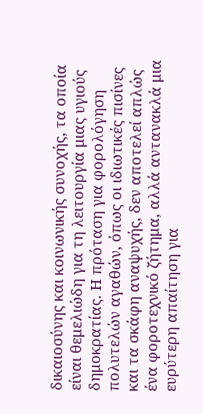δικαιοσύνης και κοινωνικής συνοχής, τα οποία είναι θεμελιώδη για τη λειτουργία μιας υγιούς δημοκρατίας. Η πρόταση για φορολόγηση πολυτελών αγαθών, όπως οι ιδιωτικές πισίνες και τα σκάφη αναψυχής, δεν αποτελεί απλώς ένα φοροτεχνικό ζήτημα, αλλά αντανακλά μια ευρύτερη απαίτηση για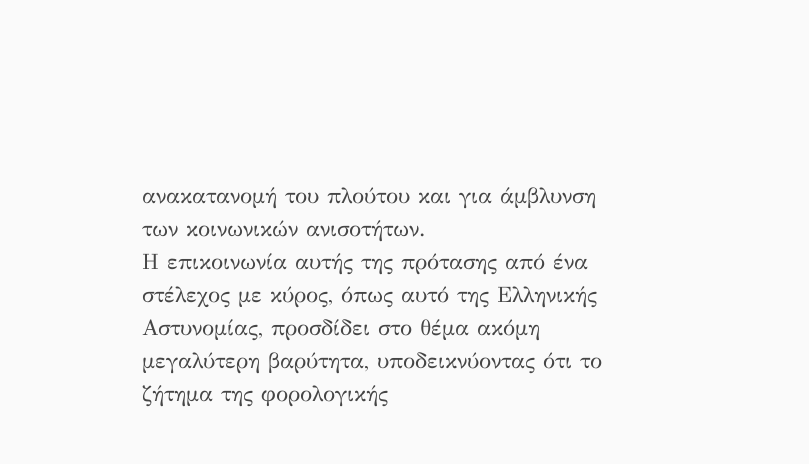ανακατανομή του πλούτου και για άμβλυνση των κοινωνικών ανισοτήτων.
Η επικοινωνία αυτής της πρότασης από ένα στέλεχος με κύρος, όπως αυτό της Ελληνικής Αστυνομίας, προσδίδει στο θέμα ακόμη μεγαλύτερη βαρύτητα, υποδεικνύοντας ότι το ζήτημα της φορολογικής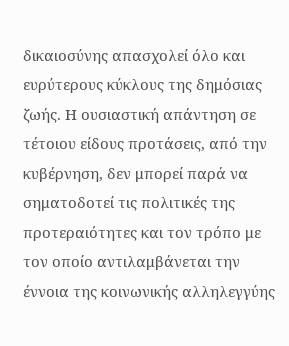δικαιοσύνης απασχολεί όλο και ευρύτερους κύκλους της δημόσιας ζωής. Η ουσιαστική απάντηση σε τέτοιου είδους προτάσεις, από την κυβέρνηση, δεν μπορεί παρά να σηματοδοτεί τις πολιτικές της προτεραιότητες και τον τρόπο με τον οποίο αντιλαμβάνεται την έννοια της κοινωνικής αλληλεγγύης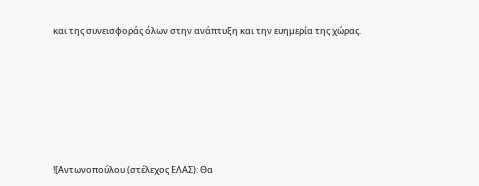και της συνεισφοράς όλων στην ανάπτυξη και την ευημερία της χώρας.







![Αντωνοπούλου (στέλεχος ΕΛΑΣ): Θα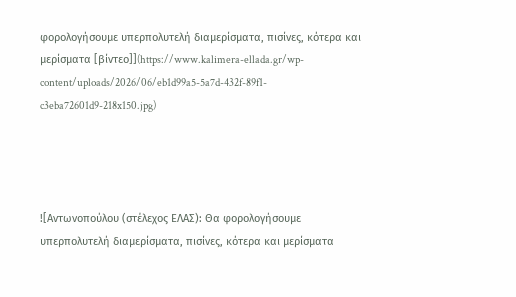φορολογήσουμε υπερπολυτελή διαμερίσματα, πισίνες, κότερα και μερίσματα [βίντεο]](https://www.kalimera-ellada.gr/wp-content/uploads/2026/06/eb1d99a5-5a7d-432f-89f1-c3eba72601d9-218x150.jpg)




![Αντωνοπούλου (στέλεχος ΕΛΑΣ): Θα φορολογήσουμε υπερπολυτελή διαμερίσματα, πισίνες, κότερα και μερίσματα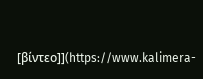[βίντεο]](https://www.kalimera-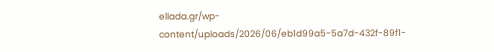ellada.gr/wp-content/uploads/2026/06/eb1d99a5-5a7d-432f-89f1-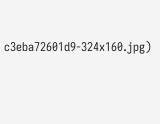c3eba72601d9-324x160.jpg)